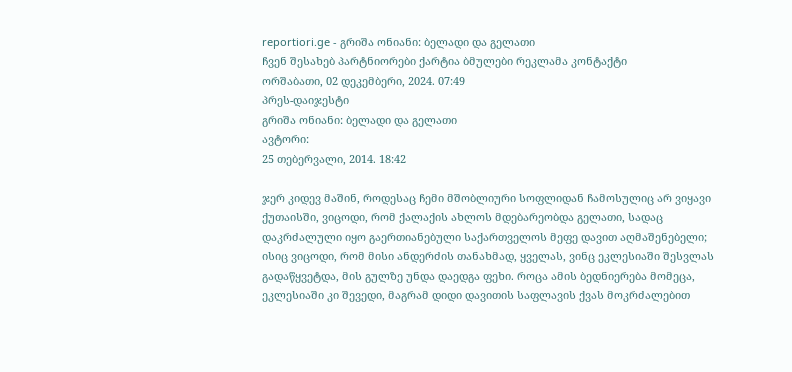reportiori.ge - გრიშა ონიანი: ბელადი და გელათი
ჩვენ შესახებ პარტნიორები ქარტია ბმულები რეკლამა კონტაქტი
ორშაბათი, 02 დეკემბერი, 2024. 07:49
პრეს-დაიჯესტი
გრიშა ონიანი: ბელადი და გელათი
ავტორი:
25 თებერვალი, 2014. 18:42

ჯერ კიდევ მაშინ, როდესაც ჩემი მშობლიური სოფლიდან ჩამოსულიც არ ვიყავი ქუთაისში, ვიცოდი, რომ ქალაქის ახლოს მდებარეობდა გელათი, სადაც დაკრძალული იყო გაერთიანებული საქართველოს მეფე დავით აღმაშენებელი; ისიც ვიცოდი, რომ მისი ანდერძის თანახმად, ყველას, ვინც ეკლესიაში შესვლას გადაწყვეტდა, მის გულზე უნდა დაედგა ფეხი. როცა ამის ბედნიერება მომეცა, ეკლესიაში კი შევედი, მაგრამ დიდი დავითის საფლავის ქვას მოკრძალებით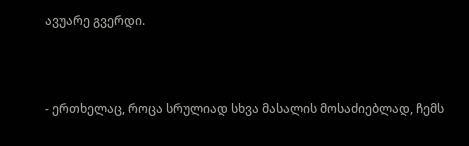ავუარე გვერდი.



- ერთხელაც, როცა სრულიად სხვა მასალის მოსაძიებლად, ჩემს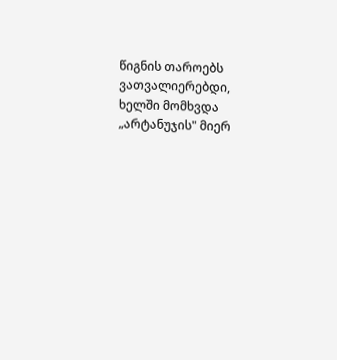წიგნის თაროებს ვათვალიერებდი, ხელში მომხვდა „არტანუჯის" მიერ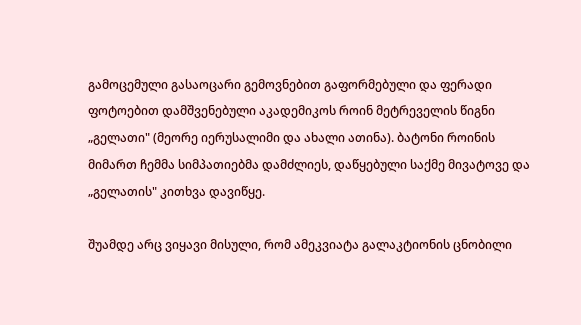გამოცემული გასაოცარი გემოვნებით გაფორმებული და ფერადი ფოტოებით დამშვენებული აკადემიკოს როინ მეტრეველის წიგნი „გელათი" (მეორე იერუსალიმი და ახალი ათინა). ბატონი როინის მიმართ ჩემმა სიმპათიებმა დამძლიეს, დაწყებული საქმე მივატოვე და „გელათის" კითხვა დავიწყე.

შუამდე არც ვიყავი მისული, რომ ამეკვიატა გალაკტიონის ცნობილი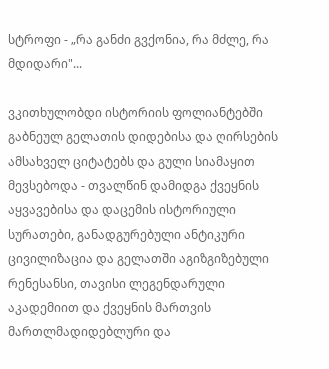სტროფი - „რა განძი გვქონია, რა მძლე, რა მდიდარი"...

ვკითხულობდი ისტორიის ფოლიანტებში გაბნეულ გელათის დიდებისა და ღირსების ამსახველ ციტატებს და გული სიამაყით მევსებოდა - თვალწინ დამიდგა ქვეყნის აყვავებისა და დაცემის ისტორიული სურათები, განადგურებული ანტიკური ცივილიზაცია და გელათში აგიზგიზებული რენესანსი, თავისი ლეგენდარული აკადემიით და ქვეყნის მართვის მართლმადიდებლური და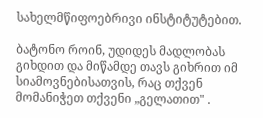სახელმწიფოებრივი ინსტიტუტებით.

ბატონო როინ, უდიდეს მადლობას გიხდით და მიწამდე თავს გიხრით იმ სიამოვნებისათვის, რაც თქვენ მომანიჭეთ თქვენი „გელათით" .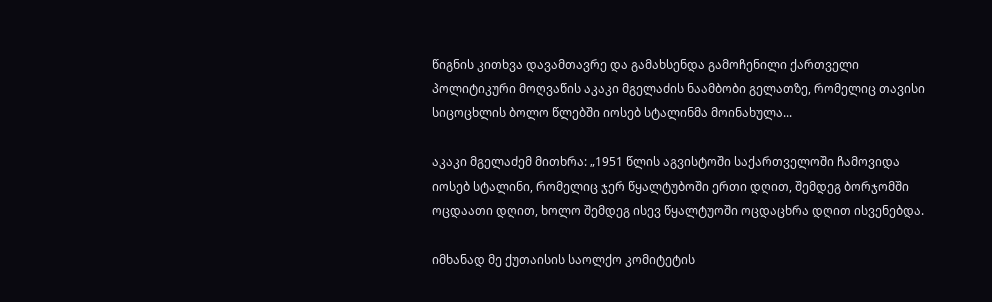წიგნის კითხვა დავამთავრე და გამახსენდა გამოჩენილი ქართველი პოლიტიკური მოღვაწის აკაკი მგელაძის ნაამბობი გელათზე, რომელიც თავისი სიცოცხლის ბოლო წლებში იოსებ სტალინმა მოინახულა...

აკაკი მგელაძემ მითხრა: „1951 წლის აგვისტოში საქართველოში ჩამოვიდა იოსებ სტალინი, რომელიც ჯერ წყალტუბოში ერთი დღით, შემდეგ ბორჯომში ოცდაათი დღით, ხოლო შემდეგ ისევ წყალტუოში ოცდაცხრა დღით ისვენებდა.

იმხანად მე ქუთაისის საოლქო კომიტეტის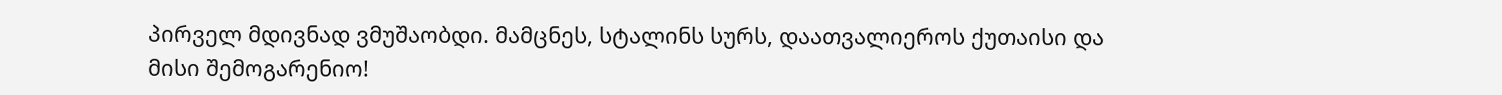პირველ მდივნად ვმუშაობდი. მამცნეს, სტალინს სურს, დაათვალიეროს ქუთაისი და მისი შემოგარენიო!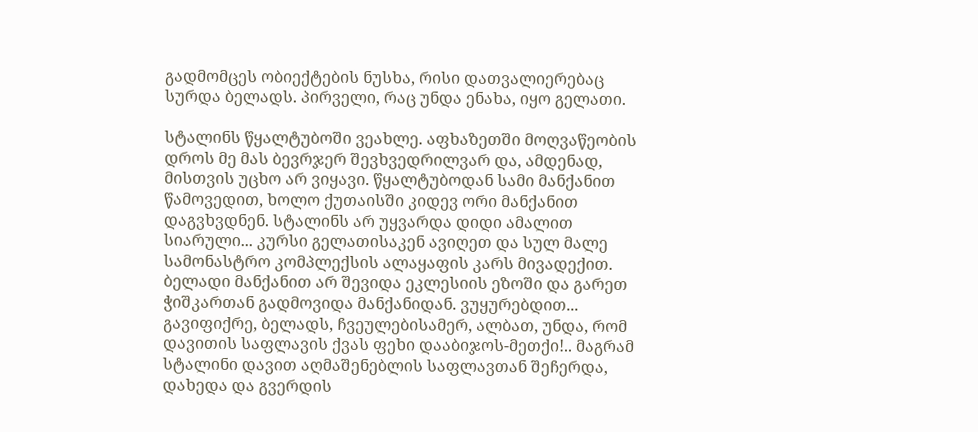გადმომცეს ობიექტების ნუსხა, რისი დათვალიერებაც სურდა ბელადს. პირველი, რაც უნდა ენახა, იყო გელათი.

სტალინს წყალტუბოში ვეახლე. აფხაზეთში მოღვაწეობის დროს მე მას ბევრჯერ შევხვედრილვარ და, ამდენად, მისთვის უცხო არ ვიყავი. წყალტუბოდან სამი მანქანით წამოვედით, ხოლო ქუთაისში კიდევ ორი მანქანით დაგვხვდნენ. სტალინს არ უყვარდა დიდი ამალით სიარული... კურსი გელათისაკენ ავიღეთ და სულ მალე სამონასტრო კომპლექსის ალაყაფის კარს მივადექით. ბელადი მანქანით არ შევიდა ეკლესიის ეზოში და გარეთ ჭიშკართან გადმოვიდა მანქანიდან. ვუყურებდით... გავიფიქრე, ბელადს, ჩვეულებისამერ, ალბათ, უნდა, რომ დავითის საფლავის ქვას ფეხი დააბიჯოს-მეთქი!.. მაგრამ სტალინი დავით აღმაშენებლის საფლავთან შეჩერდა, დახედა და გვერდის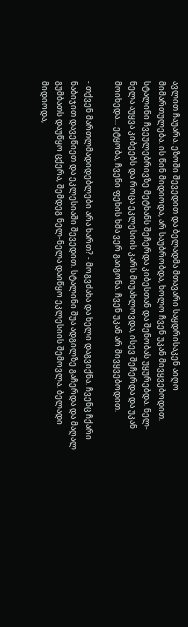ავლით ჩაუარა. ეზოში შევედით და ბელადმა მთავარი საყდრისაკენ აიღო მიმართულება. ის წინ მიდიოდა, არ საუბრობდა, ხოლო ჩვენ უკან მივყვებოდით. სტალინი ჩვეულებრივზე მეტხანს შეჩერდა კიბესთან და შენობას უყურებდა. ნელ-ნელა აუყვა კიბეებს და როცა ეკლესიის კარს მიუახლოვდა, ისევ შეჩერდა და უკან მოიხედა... ეტყობა, ჩვენი ფეხის ხმა ვერ გაიგონა. ჩვენ უკან არ მივყვებოდით.

- თქვენ მართლმადიდებლები არა ხართ? - მოგვძახა და ხელი დაგვიქნა. ჩვენც ჩქარი ნაბიჯით დავეწიეთ და ეკლესიაში შევედით. სტალინი შუა ადგილზე გაჩერდა და მაღალ გუმბათს დაუწყო ცქერა, შემდეგ ნელ-ნელა დაიწყო ეკლესიის შემოვლა. ბელადი მიდიოდა,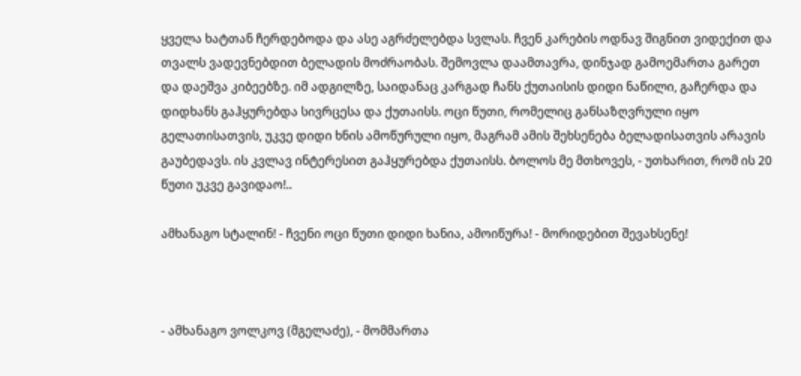ყველა ხატთან ჩერდებოდა და ასე აგრძელებდა სვლას. ჩვენ კარების ოდნავ შიგნით ვიდექით და თვალს ვადევნებდით ბელადის მოძრაობას. შემოვლა დაამთავრა, დინჯად გამოემართა გარეთ და დაეშვა კიბეებზე. იმ ადგილზე, საიდანაც კარგად ჩანს ქუთაისის დიდი ნაწილი, გაჩერდა და დიდხანს გაჰყურებდა სივრცესა და ქუთაისს. ოცი წუთი, რომელიც განსაზღვრული იყო გელათისათვის, უკვე დიდი ხნის ამოწურული იყო, მაგრამ ამის შეხსენება ბელადისათვის არავის გაუბედავს. ის კვლავ ინტერესით გაჰყურებდა ქუთაისს. ბოლოს მე მთხოვეს, - უთხარით, რომ ის 20 წუთი უკვე გავიდაო!..

ამხანაგო სტალინ! - ჩვენი ოცი წუთი დიდი ხანია, ამოიწურა! - მორიდებით შევახსენე!



- ამხანაგო ვოლკოვ (მგელაძე), - მომმართა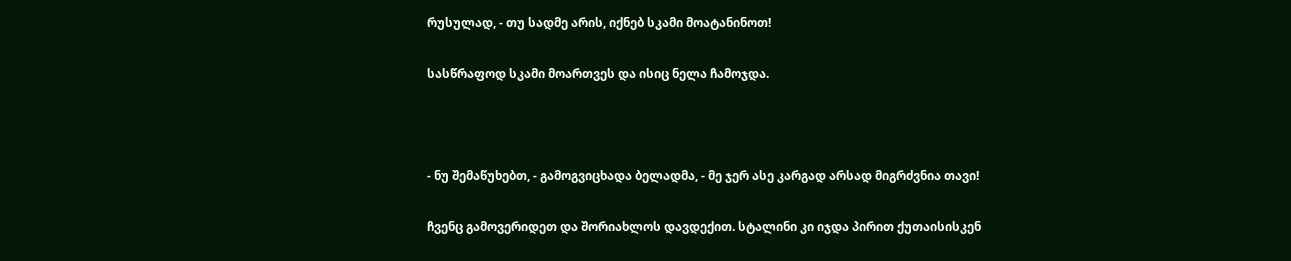რუსულად, - თუ სადმე არის, იქნებ სკამი მოატანინოთ!

სასწრაფოდ სკამი მოართვეს და ისიც ნელა ჩამოჯდა.



- ნუ შემაწუხებთ, - გამოგვიცხადა ბელადმა, - მე ჯერ ასე კარგად არსად მიგრძვნია თავი!

ჩვენც გამოვერიდეთ და შორიახლოს დავდექით. სტალინი კი იჯდა პირით ქუთაისისკენ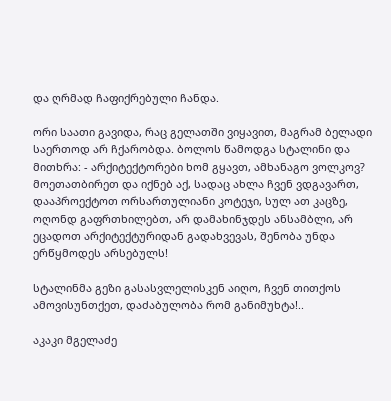და ღრმად ჩაფიქრებული ჩანდა.

ორი საათი გავიდა, რაც გელათში ვიყავით, მაგრამ ბელადი საერთოდ არ ჩქარობდა. ბოლოს წამოდგა სტალინი და მითხრა: - არქიტექტორები ხომ გყავთ, ამხანაგო ვოლკოვ? მოეთათბირეთ და იქნებ აქ, სადაც ახლა ჩვენ ვდგავართ, დააპროექტოთ ორსართულიანი კოტეჯი, სულ ათ კაცზე, ოღონდ გაფრთხილებთ, არ დამახინჯდეს ანსამბლი, არ ეცადოთ არქიტექტურიდან გადახვევას, შენობა უნდა ერწყმოდეს არსებულს!

სტალინმა გეზი გასასვლელისკენ აიღო, ჩვენ თითქოს ამოვისუნთქეთ, დაძაბულობა რომ განიმუხტა!..

აკაკი მგელაძე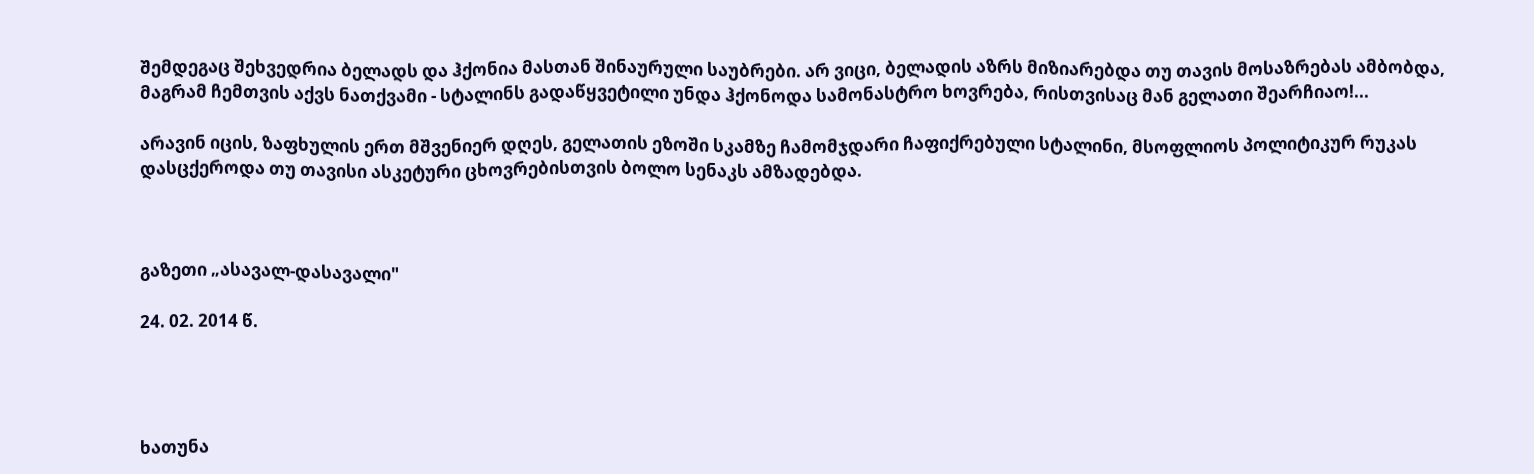შემდეგაც შეხვედრია ბელადს და ჰქონია მასთან შინაურული საუბრები. არ ვიცი, ბელადის აზრს მიზიარებდა თუ თავის მოსაზრებას ამბობდა, მაგრამ ჩემთვის აქვს ნათქვამი - სტალინს გადაწყვეტილი უნდა ჰქონოდა სამონასტრო ხოვრება, რისთვისაც მან გელათი შეარჩიაო!...

არავინ იცის, ზაფხულის ერთ მშვენიერ დღეს, გელათის ეზოში სკამზე ჩამომჯდარი ჩაფიქრებული სტალინი, მსოფლიოს პოლიტიკურ რუკას დასცქეროდა თუ თავისი ასკეტური ცხოვრებისთვის ბოლო სენაკს ამზადებდა.



გაზეთი „ასავალ-დასავალი"

24. 02. 2014 წ.




ხათუნა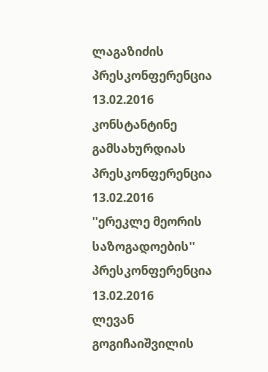ლაგაზიძის პრესკონფერენცია
13.02.2016
კონსტანტინე გამსახურდიას პრესკონფერენცია
13.02.2016
''ერეკლე მეორის საზოგადოების'' პრესკონფერენცია
13.02.2016
ლევან გოგიჩაიშვილის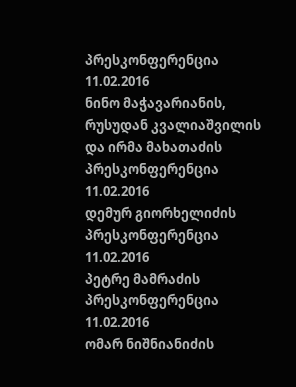პრესკონფერენცია
11.02.2016
ნინო მაჭავარიანის, რუსუდან კვალიაშვილის და ირმა მახათაძის პრესკონფერენცია
11.02.2016
დემურ გიორხელიძის პრესკონფერენცია
11.02.2016
პეტრე მამრაძის პრესკონფერენცია
11.02.2016
ომარ ნიშნიანიძის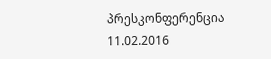პრესკონფერენცია
11.02.2016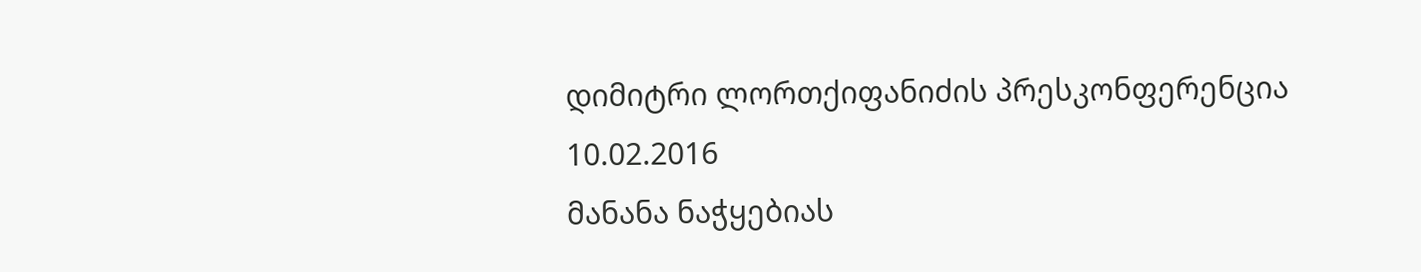დიმიტრი ლორთქიფანიძის პრესკონფერენცია
10.02.2016
მანანა ნაჭყებიას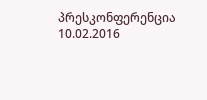პრესკონფერენცია
10.02.2016